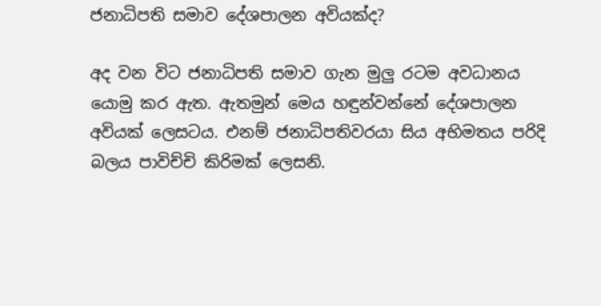ජනාධිපති සමාව දේශපාලන අවියක්ද?

අද වන විට ජනාධිපති සමාව ගැන මුලු රටම අවධානය යොමු කර ඇත. ඇතමුන් මෙය හඳුන්වන්නේ දේශපාලන අවියක් ලෙසටය. එනම් ජනාධිපතිවරයා සිය අභිමතය පරිදි බලය පාවිච්චි කිරිමක් ලෙසනි.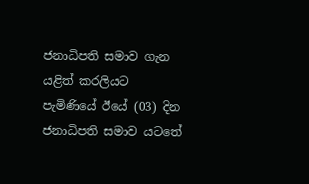ජනාධිපති සමාව ගැන යළිත් කරලියට පැමිණියේ ඊයේ (03) දින ජනාධිපති සමාව යටතේ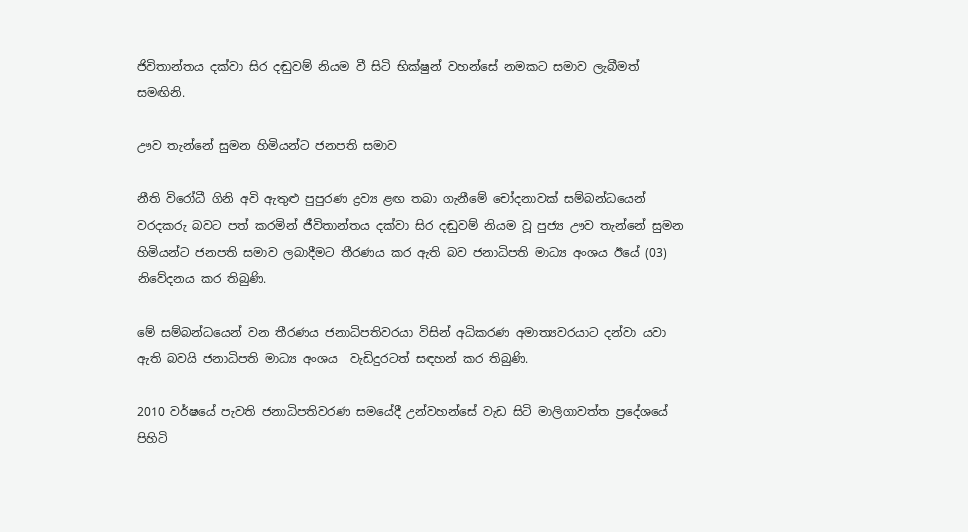ජිවිතාන්තය දක්වා සිර දඬුවම් නියම වී සිටි භික්ෂුන් වහන්සේ නමකට සමාව ලැබීමත් සමඟිනි.

ඌව තැන්නේ සුමන හිමියන්ට ජනපති සමාව

නීති විරෝධී ගිනි අවි ඇතුළු පුපුරණ ද්‍රව්‍ය ළඟ තබා ගැනීමේ චෝදනාවක් සම්බන්ධයෙන් වරදකරු බවට පත් කරමින් ජීවිතාන්තය දක්වා සිර දඬුවම් නියම වූ පුජ්‍ය ඌව තැන්නේ සුමන හිමියන්ට ජනපති සමාව ලබාදීමට තීරණය කර ඇති බව ජනාධිපති මාධ්‍ය අංශය ඊයේ (03) නිවේදනය කර තිබුණි.

මේ සම්බන්ධයෙන් වන තීරණය ජනාධිපතිවරයා විසින් අධිකරණ අමාත්‍යවරයාට දන්වා යවා ඇති බවයි ජනාධිපති මාධ්‍ය අංශය  වැඩිදුරටත් සඳහන් කර තිබුණි.

2010 වර්ෂයේ පැවති ජනාධිපතිවරණ සමයේදී උන්වහන්සේ වැඩ සිටි මාලිගාවත්ත ප්‍රදේශයේ පිහිටි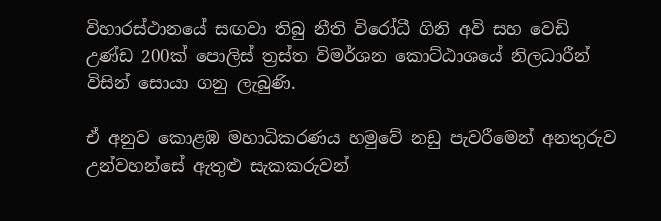විහාරස්ථානයේ සඟවා තිබු නීති විරෝධී ගිනි අවි සහ වෙඩි උණ්ඩ 200ක් පොලිස් ත්‍රස්ත විමර්ශන කොට්ඨාශයේ නිලධාරීන් විසින් සොයා ගනු ලැබුණි.

ඒ අනුව කොළඹ මහාධිකරණය හමුවේ නඩු පැවරීමෙන් අනතුරුව උන්වහන්සේ ඇතුළු සැකකරුවන්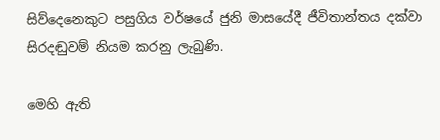සිව්දෙනෙකුට පසුගිය වර්ෂයේ ජුනි මාසයේදී ජීවිතාන්තය දක්වා සිරදඬුවම් නියම කරනු ලැබුණි.

මෙහි ඇති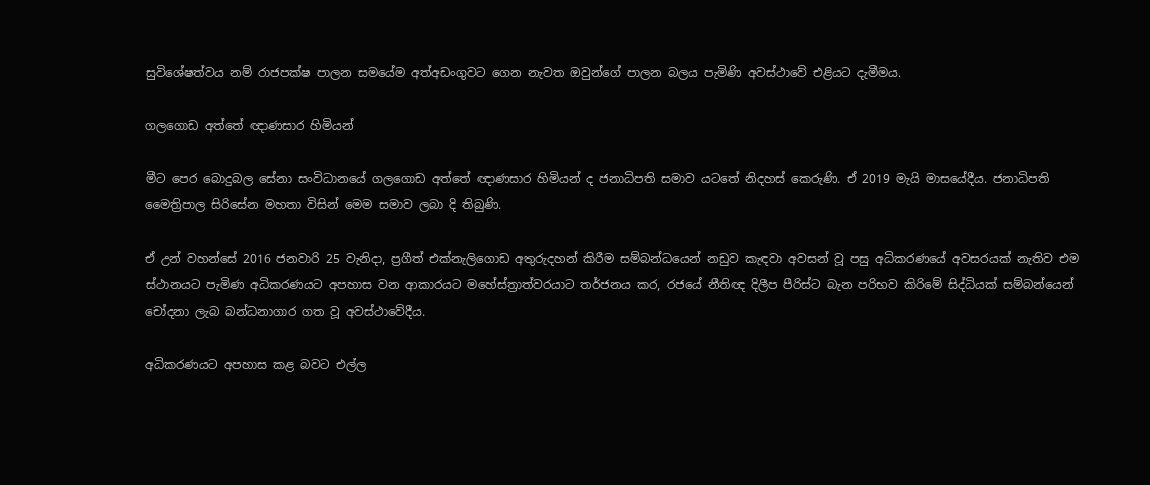සුවිශේෂත්වය නම් රාජපක්ෂ පාලන සමයේම අත්අඩංගුවට ගෙන නැවත ඔවුන්ගේ පාලන බලය පැමිණි අවස්ථාවේ එළියට දැමීමය.

ගලගොඩ අත්තේ ඥාණසාර හිමියන්

මීට පෙර බොදුබල සේනා සංවිධානයේ ගලගොඩ අත්තේ ඥාණසාර හිමියන් ද ජනාධිපති සමාව යටතේ නිදහස් කෙරුණි. ඒ 2019 මැයි මාසයේදීය. ජනාධිපති මෛත්‍රිපාල සිරිසේන මහතා විසින් මෙම සමාව ලබා දි තිබුණි.

ඒ උන් වහන්සේ 2016 ජනවාරි 25 වැනිදා, ප්‍රගීත් එක්නැලිගොඩ අතුරුදහන් කිරීම සම්බන්ධයෙන් නඩුව කැඳවා අවසන් වූ පසු අධිකරණයේ අවසරයක් නැතිව එම ස්ථානයට පැමිණ අධිකරණයට අපහාස වන ආකාරයට මහේස්ත්‍රාත්වරයාට තර්ජනය කර, රජයේ නීතිඥ දිලීප පීරිස්ට බැන පරිභව කිරිමේ සිද්ධියක් සම්බන්යෙන් චෝදනා ලැබ බන්ධනාගාර ගත වූ අවස්ථාවේදීය.

අධිකරණයට අපහාස කළ බවට එල්ල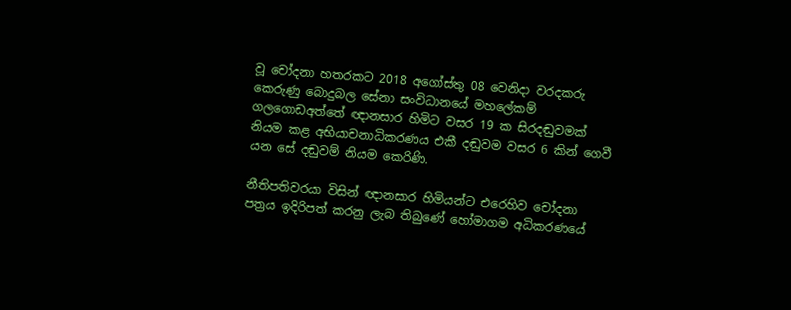වූ චෝදනා හතරකට 2018 අගෝස්තු 08 වෙනිදා වරදකරු කෙරුණු බොදුබල සේනා සංවිධානයේ මහලේකම් ගලගොඩඅත්තේ ඥානසාර හිමිට වසර 19 ක සිරදඬුවමක් නියම කළ අභියාචනාධිකරණය එකී දඬුවම වසර 6 කින් ගෙවී යන සේ දඬුවම් නියම කෙරිණි.

නීතිපතිවරයා විසින් ඥානසාර හිමියන්ට එරෙහිව චෝදනා පත්‍රය ඉදිරිපත් කරනු ලැබ තිබුණේ හෝමාගම අධිකරණයේ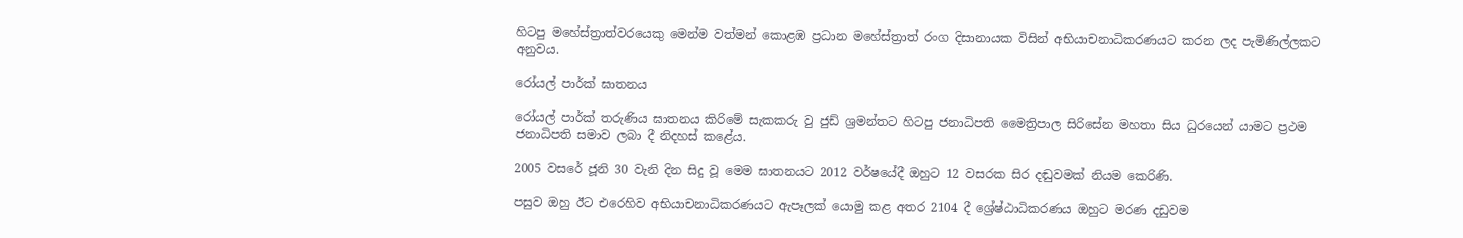හිටපු මහේස්ත්‍රාත්වරයෙකු මෙන්ම වත්මන් කොළඹ ප්‍රධාන මහේස්ත්‍රාත් රංග දිසානායක විසින් අභියාචනාධිකරණයට කරන ලද පැමිණිල්ලකට අනුවය.

රෝයල් පාර්ක් ඝාතනය

රෝයල් පාර්ක් තරුණිය ඝාතනය කිරිමේ සැකකරු වු ජුඩ් ශ්‍රමන්තට හිටපු ජනාධිපති මෛත්‍රිපාල සිරිසේන මහතා සිය ධුරයෙන් යාමට ප්‍රථම ජනාධිපති සමාව ලබා දී නිදහස් කළේය.

2005 වසරේ ජූනි 30 වැනි දින සිදු වූ මෙම ඝාතනයට 2012 වර්ෂයේදී ඔහුට 12 වසරක සිර දඬුවමක් නියම කෙරිණි.

පසුව ඔහු ඊට එරෙහිව අභියාචනාධිකරණයට ඇපෑලක් යොමු කළ අතර 2104 දී ශ්‍රේෂ්ඨාධිකරණය ඔහුට මරණ දඩුවම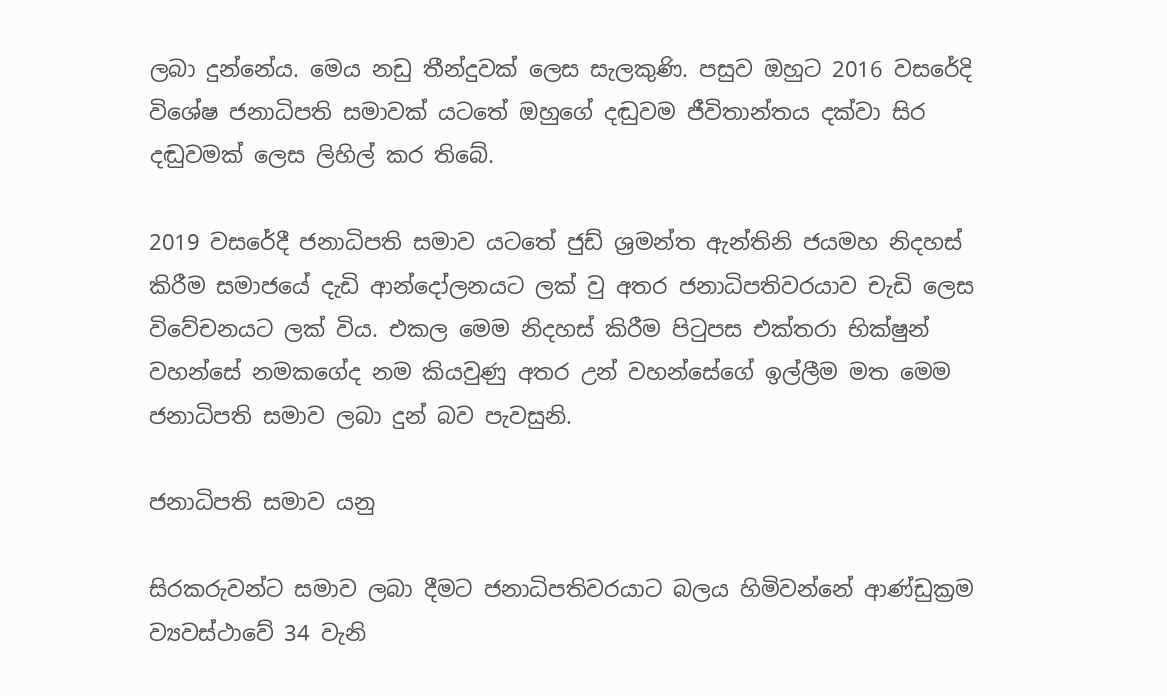ලබා දුන්නේය. මෙය නඩු තීන්දුවක් ලෙස සැලකුණි. පසුව ඔහුට 2016 වසරේදි විශේෂ ජනාධිපති සමාවක් යටතේ ඔහුගේ දඬුවම ජීවිතාන්තය දක්වා සිර දඬුවමක්‌ ලෙස ලිහිල් කර තිබේ.

2019 වසරේදී ජනාධිපති සමාව යටතේ ජුඩ් ශ්‍රමන්ත ඇන්තිනි ජයමහ නිදහස් කිරීම සමාජයේ දැඩි ආන්දෝලනයට ලක් වු අතර ජනාධිපතිවරයාව චැඩි ලෙස විවේචනයට ලක් විය. එකල මෙම නිදහස් කිරීම පිටුපස එක්තරා භික්ෂුන් වහන්සේ නමකගේද නම කියවුණු අතර උන් වහන්සේගේ ඉල්ලීම මත මෙම ජනාධිපති සමාව ලබා දුන් බව පැවසුනි.

ජනාධිපති සමාව යනු

සිරකරුවන්ට සමාව ලබා දීමට ජනාධිපතිවරයාට බලය හිමිවන්නේ ආණ්ඩුක්‍රම ව්‍යවස්ථාවේ 34 වැනි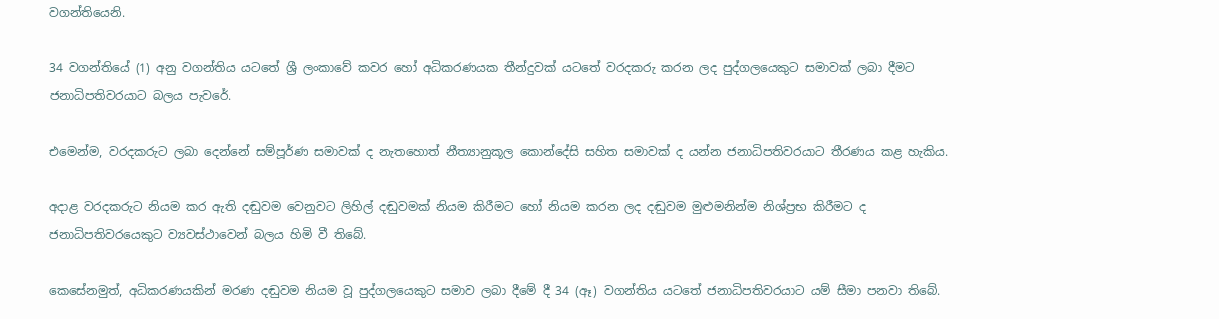වගන්තියෙනි.

34 වගන්තියේ (1) අනු වගන්තිය යටතේ ශ්‍රී ලංකාවේ කවර හෝ අධිකරණයක තීන්දුවක් යටතේ වරදකරු කරන ලද පුද්ගලයෙකුට සමාවක් ලබා දීමට ජනාධිපතිවරයාට බලය පැවරේ.

එමෙන්ම, වරදකරුට ලබා දෙන්නේ සම්පූර්ණ සමාවක් ද නැතහොත් නීත්‍යානුකූල කොන්දේසි සහිත සමාවක් ද යන්න ජනාධිපතිවරයාට තීරණය කළ හැකිය.

අදාළ වරදකරුට නියම කර ඇති දඬුවම වෙනුවට ලිහිල් දඬුවමක් නියම කිරීමට හෝ නියම කරන ලද දඬුවම මුළුමනින්ම නිශ්ප්‍රභ කිරීමට ද ජනාධිපතිවරයෙකුට ව්‍යවස්ථාවෙන් බලය හිමි වී තිබේ.

කෙසේනමුත්, අධිකරණයකින් මරණ දඬුවම නියම වූ පුද්ගලයෙකුට සමාව ලබා දීමේ දී 34 (ඈ) වගන්තිය යටතේ ජනාධිපතිවරයාට යම් සීමා පනවා තිබේ.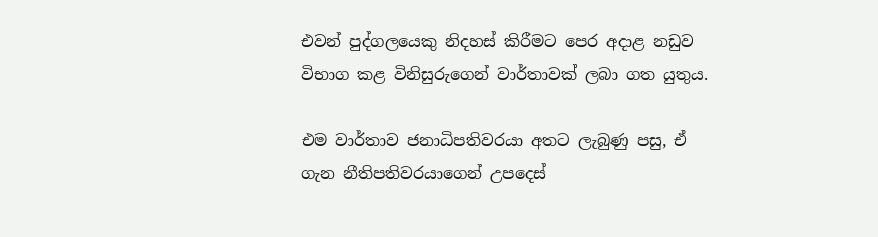එවන් පුද්ගලයෙකු නිදහස් කිරීමට පෙර අදාළ නඩුව විභාග කළ විනිසුරුගෙන් වාර්තාවක් ලබා ගත යුතුය.

එම වාර්තාව ජනාධිපතිවරයා අතට ලැබුණු පසු, ඒ ගැන නීතිපතිවරයාගෙන් උපදෙස්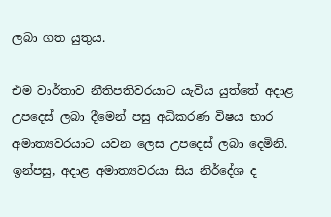ලබා ගත යුතුය.

එම වාර්තාව නීතිපතිවරයාට යැවිය යුත්තේ අදාළ උපදෙස් ලබා දීමෙන් පසු අධිකරණ විෂය භාර අමාත්‍යවරයාට යවන ලෙස උපදෙස් ලබා දෙමිනි. ඉන්පසු, අදාළ අමාත්‍යවරයා සිය නිර්දේශ ද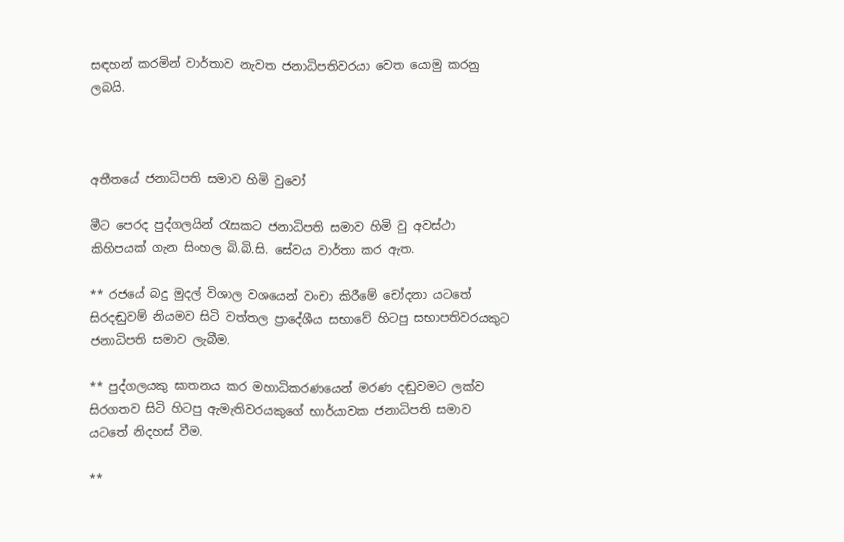සඳහන් කරමින් වාර්තාව නැවත ජනාධිපතිවරයා වෙත යොමු කරනු ලබයි.



අතීතයේ ජනාධිපති සමාව හිමි වුවෝ

මීට පෙරද පුද්ගලයින් රැසකට ජනාධිපති සමාව හිමි වු අවස්ථා කිහිපයක් ගැන සිංහල බි.බි.සි. සේවය වාර්තා කර ඇත.

** රජයේ බදු මුදල් විශාල වශයෙන් වංචා කිරීමේ චෝදනා යටතේ සිරදඬුවම් නියමව සිටි වත්තල ප්‍රාදේශීය සභාවේ හිටපු සභාපතිවරයකුට ජනාධිපති සමාව ලැබීම.

** පුද්ගලයකු ඝාතනය කර මහාධිකරණයෙන් මරණ දඬුවමට ලක්ව සිරගතව සිටි හිටපු ඇමැතිවරයකුගේ භාර්යාවක ජනාධිපති සමාව යටතේ නිදහස් වීම.

**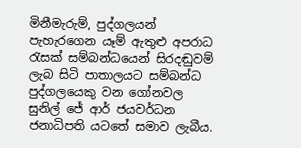මිනීමැරුම්, පුද්ගලයන් පැහැරගෙන යෑම් ඇතුළු අපරාධ රැසක් සම්බන්ධයෙන් සිරදඬුවම් ලැබ සිටි පාතාලයට සම්බන්ධ පුද්ගලයෙකු වන ගෝනවල සුනිල් ජේ ආර් ජයවර්ධන ජනාධිපති යටතේ සමාව ලැබීය.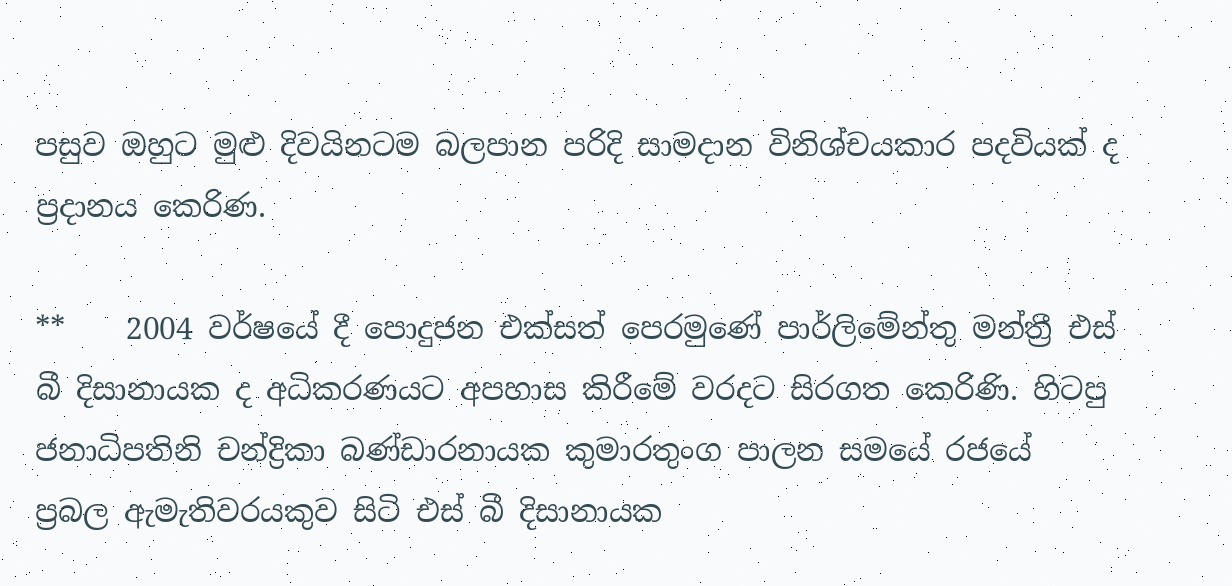පසුව ඔහුට මුළු දිවයිනටම බලපාන පරිදි සාමදාන විනිශ්චයකාර පදවියක් ද ප්‍රදානය කෙරිණ.

**    2004 වර්ෂයේ දී පොදුජන එක්සත් පෙරමුණේ පාර්ලිමේන්තු මන්ත්‍රී එස් බී දිසානායක ද අධිකරණයට අපහාස කිරීමේ වරදට සිරගත කෙරිණි. හිටපු ජනාධිපතිනි චන්ද්‍රිකා බණ්ඩාරනායක කුමාරතුංග පාලන සමයේ රජයේ ප්‍රබල ඇමැතිවරයකුව සිටි එස් බී දිසානායක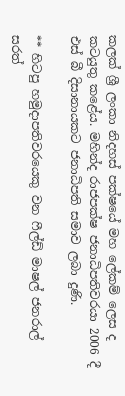කලක් ශ්‍රී ලංකා නිදහස් පක්ෂයේ මහ ලේකම් ලෙස ද කටයුතු කළේය. මහින්ද රාජපක්ෂ ජනාධිපතිවරයා 2006 දී එස් බී දිසානායකට ජනාධිපති සමාව ලබා දුණි.

** හිටපු හමුදාපතිවරයෙකු වන ෆීල්ඩ් මාෂල් ජනරාල් සරත්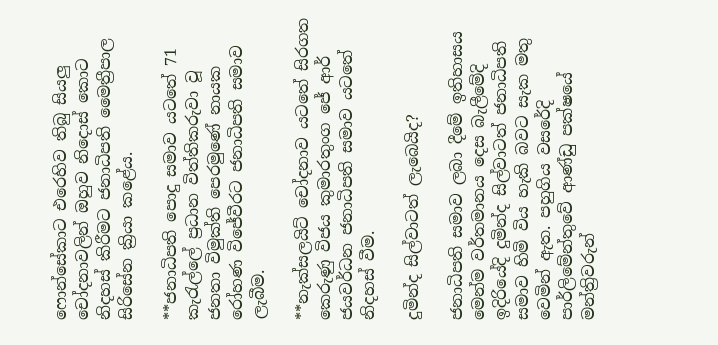ෆොන්සේකාට එරෙහිව තිබු සියලු චෝදනාවලින් ඔහුව නිදොස් කොට නිදහස් කිරීමට ජනාධිපති මෛත්‍රීපාල සිරිසේන ක්‍රියා කළේය.

**ජනාධිපති පොදු සමාව යටතේ 71 කැරැල්ලේ ප්‍රධාන විත්තිකරුවා වූ ජනතා විමුක්ති පෙරමුණේ නායක රෝහණ විජේවීරට ජනාධිපති සමාව ලැබීම.

**නැක්සලයිට් චෝදනාව යටතේ සිරගත කෙ‍රුණු විජය කුමාරතුංග ජේ ආර් ජයවර්ධන ජනාධිපති සමාව යටතේ නිදහස් වීම.

දුමින්ද සිල්වාටත් ලැබෙයිද?

ජනාධිපති සමාව ලබා දීමේ ඉතිහාසය මෙන්ම වර්තමානය දෙස බැලීමේදි ඉදිරියේදි දුමින්ද සිල්වාටත් ජනාධිපති සමාව හිමි විය හැකි බවට සැක මතු වෙමින් ඇත. පහුගිය වසරේදි පාර්ලිමේන්තුවේ ආණ්ඩු පක්ෂයේ මන්ත්‍රිවරුන්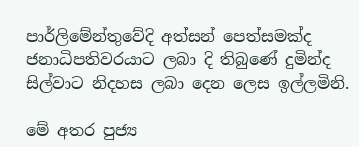පාර්ලිමේන්තුවේදි අත්සන් පෙත්සමක්ද ජනාධිපතිවරයාට ලබා දි තිබුණේ දුමින්ද සිල්වාට නිදහස ලබා දෙන ලෙස ඉල්ලමිනි.

මේ අතර පුජ්‍ය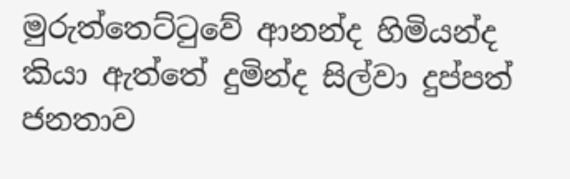මුරුත්තෙට්ටුවේ ආනන්ද හිමියන්ද කියා ඇත්තේ දුමින්ද සිල්වා දුප්පත් ජනතාව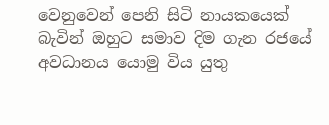වෙනුවෙන් පෙනි සිටි නායකයෙක් බැවින් ඔහුට සමාව දිම ගැන රජයේ අවධානය යොමු විය යුතු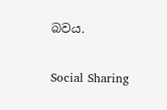බවය.

Social Sharing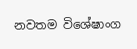නවතම විශේෂාංග